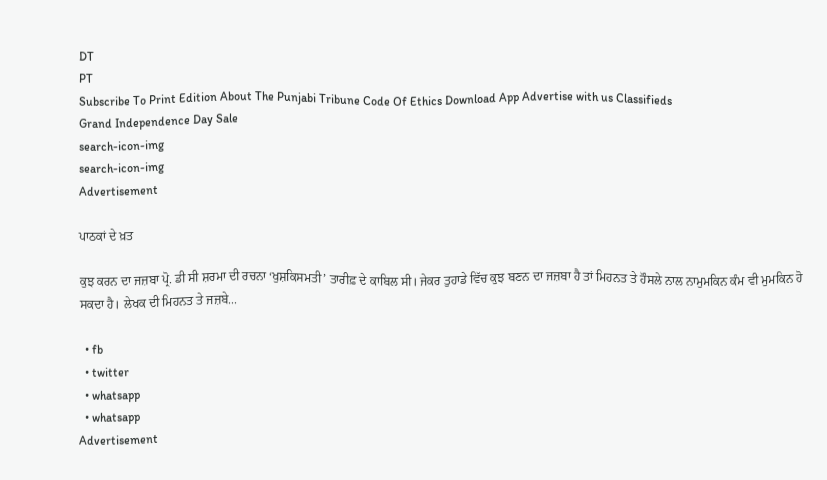DT
PT
Subscribe To Print Edition About The Punjabi Tribune Code Of Ethics Download App Advertise with us Classifieds
Grand Independence Day Sale
search-icon-img
search-icon-img
Advertisement

ਪਾਠਕਾਂ ਦੇ ਖ਼ਤ

ਕੁਝ ਕਰਨ ਦਾ ਜਜ਼ਬਾ ਪ੍ਰੋ. ਡੀ ਸੀ ਸ਼ਰਮਾ ਦੀ ਰਚਨਾ ‘ਖੁਸ਼ਕਿਸਮਤੀ’ ਤਾਰੀਫ਼ ਦੇ ਕਾਬਿਲ ਸੀ। ਜੇਕਰ ਤੁਹਾਡੇ ਵਿੱਚ ਕੁਝ ਬਣਨ ਦਾ ਜਜ਼ਬਾ ਹੈ ਤਾਂ ਮਿਹਨਤ ਤੇ ਹੌਸਲੇ ਨਾਲ ਨਾਮੁਮਕਿਨ ਕੰਮ ਵੀ ਮੁਮਕਿਨ ਹੋ ਸਕਦਾ ਹੈ। ਲੇਖਕ ਦੀ ਮਿਹਨਤ ਤੇ ਜਜ਼ਬੇ...

  • fb
  • twitter
  • whatsapp
  • whatsapp
Advertisement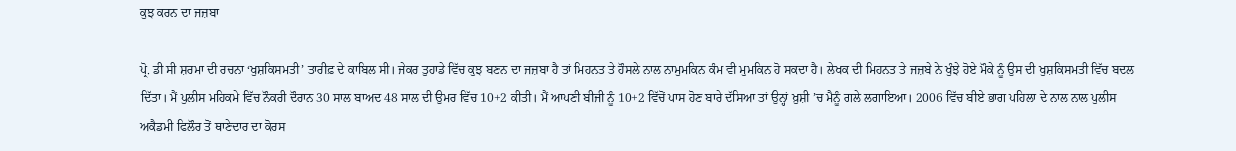ਕੁਝ ਕਰਨ ਦਾ ਜਜ਼ਬਾ

ਪ੍ਰੋ. ਡੀ ਸੀ ਸ਼ਰਮਾ ਦੀ ਰਚਨਾ ‘ਖੁਸ਼ਕਿਸਮਤੀ’ ਤਾਰੀਫ਼ ਦੇ ਕਾਬਿਲ ਸੀ। ਜੇਕਰ ਤੁਹਾਡੇ ਵਿੱਚ ਕੁਝ ਬਣਨ ਦਾ ਜਜ਼ਬਾ ਹੈ ਤਾਂ ਮਿਹਨਤ ਤੇ ਹੌਸਲੇ ਨਾਲ ਨਾਮੁਮਕਿਨ ਕੰਮ ਵੀ ਮੁਮਕਿਨ ਹੋ ਸਕਦਾ ਹੈ। ਲੇਖਕ ਦੀ ਮਿਹਨਤ ਤੇ ਜਜ਼ਬੇ ਨੇ ਖੁੰਝੇ ਹੋਏ ਮੌਕੇ ਨੂੰ ਉਸ ਦੀ ਖੁਸ਼ਕਿਸਮਤੀ ਵਿੱਚ ਬਦਲ ਦਿੱਤਾ। ਮੈਂ ਪੁਲੀਸ ਮਹਿਕਮੇ ਵਿੱਚ ਨੌਕਰੀ ਦੌਰਾਨ 30 ਸਾਲ ਬਾਅਦ 48 ਸਾਲ ਦੀ ਉਮਰ ਵਿੱਚ 10+2 ਕੀਤੀ। ਮੈਂ ਆਪਣੀ ਬੀਜੀ ਨੂੰ 10+2 ਵਿੱਚੋਂ ਪਾਸ ਹੋਣ ਬਾਰੇ ਦੱਸਿਆ ਤਾਂ ਉਨ੍ਹਾਂ ਖ਼ੁਸ਼ੀ ’ਚ ਮੈਨੂੰ ਗਲੇ ਲਗਾਇਆ। 2006 ਵਿੱਚ ਬੀਏ ਭਾਗ ਪਹਿਲਾ ਦੇ ਨਾਲ ਨਾਲ ਪੁਲੀਸ ਅਕੈਡਮੀ ਫਿਲੌਰ ਤੋਂ ਥਾਣੇਦਾਰ ਦਾ ਕੋਰਸ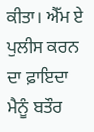ਕੀਤਾ। ਐੱਮ ਏ ਪੁਲੀਸ ਕਰਨ ਦਾ ਫ਼ਾਇਦਾ ਮੈਨੂੰ ਬਤੌਰ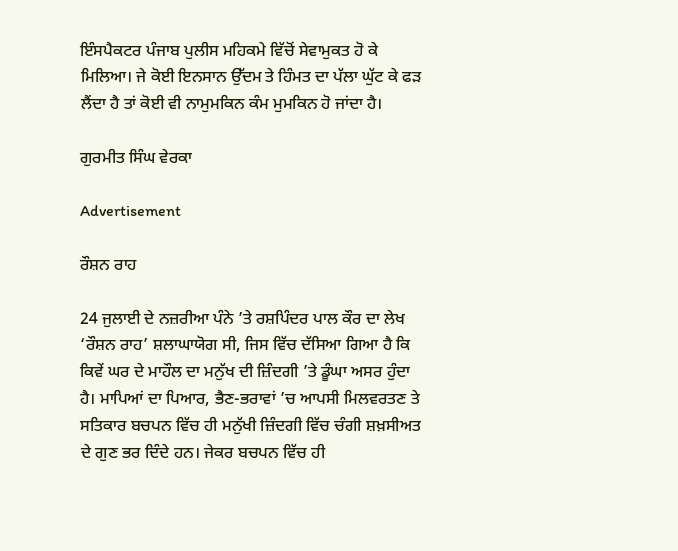ਇੰਸਪੈਕਟਰ ਪੰਜਾਬ ਪੁਲੀਸ ਮਹਿਕਮੇ ਵਿੱਚੋਂ ਸੇਵਾਮੁਕਤ ਹੋ ਕੇ ਮਿਲਿਆ। ਜੇ ਕੋਈ ਇਨਸਾਨ ਉੱਦਮ ਤੇ ਹਿੰਮਤ ਦਾ ਪੱਲਾ ਘੁੱਟ ਕੇ ਫੜ ਲੈਂਦਾ ਹੈ ਤਾਂ ਕੋਈ ਵੀ ਨਾਮੁਮਕਿਨ ਕੰਮ ਮੁਮਕਿਨ ਹੋ ਜਾਂਦਾ ਹੈ।

ਗੁਰਮੀਤ ਸਿੰਘ ਵੇਰਕਾ

Advertisement

ਰੌਸ਼ਨ ਰਾਹ

24 ਜੁਲਾਈ ਦੇ ਨਜ਼ਰੀਆ ਪੰਨੇ ’ਤੇ ਰਸ਼ਪਿੰਦਰ ਪਾਲ ਕੌਰ ਦਾ ਲੇਖ ‘ਰੌਸ਼ਨ ਰਾਹ’ ਸ਼ਲਾਘਾਯੋਗ ਸੀ, ਜਿਸ ਵਿੱਚ ਦੱਸਿਆ ਗਿਆ ਹੈ ਕਿ ਕਿਵੇਂ ਘਰ ਦੇ ਮਾਹੌਲ ਦਾ ਮਨੁੱਖ ਦੀ ਜ਼ਿੰਦਗੀ ’ਤੇ ਡੂੰਘਾ ਅਸਰ ਹੁੰਦਾ ਹੈ। ਮਾਪਿਆਂ ਦਾ ਪਿਆਰ, ਭੈਣ-ਭਰਾਵਾਂ ’ਚ ਆਪਸੀ ਮਿਲਵਰਤਣ ਤੇ ਸਤਿਕਾਰ ਬਚਪਨ ਵਿੱਚ ਹੀ ਮਨੁੱਖੀ ਜ਼ਿੰਦਗੀ ਵਿੱਚ ਚੰਗੀ ਸ਼ਖ਼ਸੀਅਤ ਦੇ ਗੁਣ ਭਰ ਦਿੰਦੇ ਹਨ। ਜੇਕਰ ਬਚਪਨ ਵਿੱਚ ਹੀ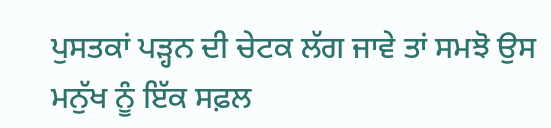ਪੁਸਤਕਾਂ ਪੜ੍ਹਨ ਦੀ ਚੇਟਕ ਲੱਗ ਜਾਵੇ ਤਾਂ ਸਮਝੋ ਉਸ ਮਨੁੱਖ ਨੂੰ ਇੱਕ ਸਫ਼ਲ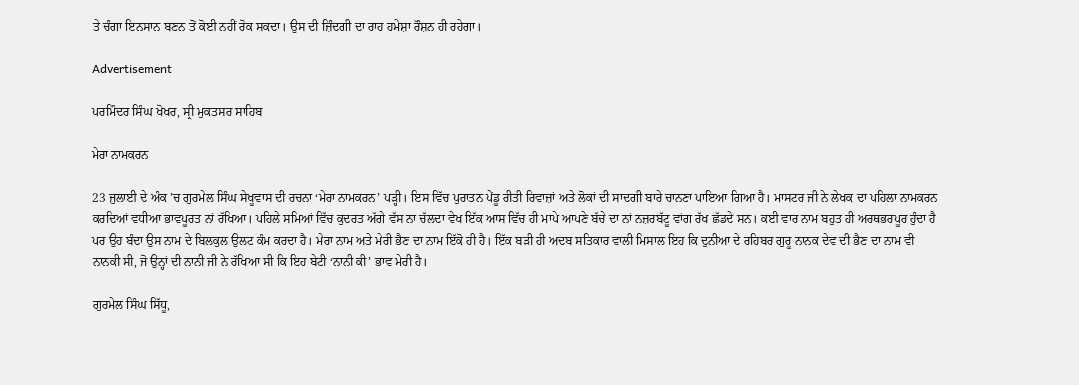ਤੇ ਚੰਗਾ ਇਨਸਾਨ ਬਣਨ ਤੋਂ ਕੋਈ ਨਹੀਂ ਰੋਕ ਸਕਦਾ। ਉਸ ਦੀ ਜ਼ਿੰਦਗੀ ਦਾ ਰਾਹ ਹਮੇਸ਼ਾ ਰੌਸ਼ਨ ਹੀ ਰਹੇਗਾ।

Advertisement

ਪਰਮਿੰਦਰ ਸਿੰਘ ਖੋਖਰ, ਸ੍ਰੀ ਮੁਕਤਸਰ ਸਾਹਿਬ

ਮੇਰਾ ਨਾਮਕਰਨ

23 ਜੁਲਾਈ ਦੇ ਅੰਕ ’ਚ ਗੁਰਮੇਲ ਸਿੰਘ ਸੇਖੂਵਾਸ ਦੀ ਰਚਨਾ ‘ਮੇਰਾ ਨਾਮਕਰਨ’ ਪੜ੍ਹੀ। ਇਸ ਵਿੱਚ ਪੁਰਾਤਨ ਪੇਂਡੂ ਰੀਤੀ ਰਿਵਾਜ਼ਾਂ ਅਤੇ ਲੋਕਾਂ ਦੀ ਸਾਦਗੀ ਬਾਰੇ ਚਾਨਣਾ ਪਾਇਆ ਗਿਆ ਹੈ। ਮਾਸਟਰ ਜੀ ਨੇ ਲੇਖਕ ਦਾ ਪਹਿਲਾ ਨਾਮਕਰਨ ਕਰਦਿਆਂ ਵਧੀਆ ਭਾਵਪੂਰਤ ਨਾਂ ਰੱਖਿਆ। ਪਹਿਲੇ ਸਮਿਆਂ ਵਿੱਚ ਕੁਦਰਤ ਅੱਗੇ ਵੱਸ ਨਾ ਚੱਲਦਾ ਵੇਖ ਇੱਕ ਆਸ ਵਿੱਚ ਹੀ ਮਾਪੇ ਆਪਣੇ ਬੱਚੇ ਦਾ ਨਾਂ ਨਜ਼ਰਬੱਟੂ ਵਾਂਗ ਰੱਖ ਛੱਡਦੇ ਸਨ। ਕਈ ਵਾਰ ਨਾਮ ਬਹੁਤ ਹੀ ਅਰਥਭਰਪੂਰ ਹੁੰਦਾ ਹੈ ਪਰ ਉਹ ਬੰਦਾ ਉਸ ਨਾਮ ਦੇ ਬਿਲਕੁਲ ਉਲਟ ਕੰਮ ਕਰਦਾ ਹੈ। ਮੇਰਾ ਨਾਮ ਅਤੇ ਮੇਰੀ ਭੈਣ ਦਾ ਨਾਮ ਇੱਕੋ ਹੀ ਹੈ। ਇੱਕ ਬੜੀ ਹੀ ਅਦਬ ਸਤਿਕਾਰ ਵਾਲੀ ਮਿਸਾਲ ਇਹ ਕਿ ਦੁਨੀਆ ਦੇ ਰਹਿਬਰ ਗੁਰੂ ਨਾਨਕ ਦੇਵ ਦੀ ਭੈਣ ਦਾ ਨਾਮ ਵੀ ਨਾਨਕੀ ਸੀ, ਜੋ ਉਨ੍ਹਾਂ ਦੀ ਨਾਨੀ ਜੀ ਨੇ ਰੱਖਿਆ ਸੀ ਕਿ ਇਹ ਬੇਟੀ ‘ਨਾਨੀ ਕੀ’ ਭਾਵ ਮੇਰੀ ਹੈ।

ਗੁਰਮੇਲ ਸਿੰਘ ਸਿੱਧੂ,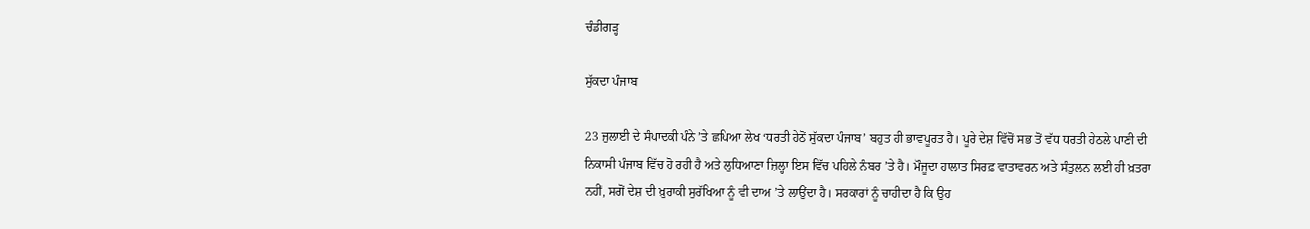ਚੰਡੀਗੜ੍ਹ

ਸੁੱਕਦਾ ਪੰਜਾਬ

23 ਜੁਲਾਈ ਦੇ ਸੰਪਾਦਕੀ ਪੰਨੇ ’ਤੇ ਛਪਿਆ ਲੇਖ ‘ਧਰਤੀ ਹੇਠੋਂ ਸੁੱਕਦਾ ਪੰਜਾਬ’ ਬਹੁਤ ਹੀ ਭਾਵਪੂਰਤ ਹੈ। ਪੂਰੇ ਦੇਸ਼ ਵਿੱਚੋਂ ਸਭ ਤੋਂ ਵੱਧ ਧਰਤੀ ਹੇਠਲੇ ਪਾਣੀ ਦੀ ਨਿਕਾਸੀ ਪੰਜਾਬ ਵਿੱਚ ਹੋ ਰਹੀ ਹੈ ਅਤੇ ਲੁਧਿਆਣਾ ਜ਼ਿਲ੍ਹਾ ਇਸ ਵਿੱਚ ਪਹਿਲੇ ਨੰਬਰ ’ਤੇ ਹੈ। ਮੌਜੂਦਾ ਹਾਲਾਤ ਸਿਰਫ਼ ਵਾਤਾਵਰਨ ਅਤੇ ਸੰਤੁਲਨ ਲਈ ਹੀ ਖ਼ਤਰਾ ਨਹੀਂ, ਸਗੋਂ ਦੇਸ਼ ਦੀ ਖ਼ੁਰਾਕੀ ਸੁਰੱਖਿਆ ਨੂੰ ਵੀ ਦਾਅ ’ਤੇ ਲਾਉਂਦਾ ਹੈ। ਸਰਕਾਰਾਂ ਨੂੰ ਚਾਹੀਦਾ ਹੈ ਕਿ ਉਹ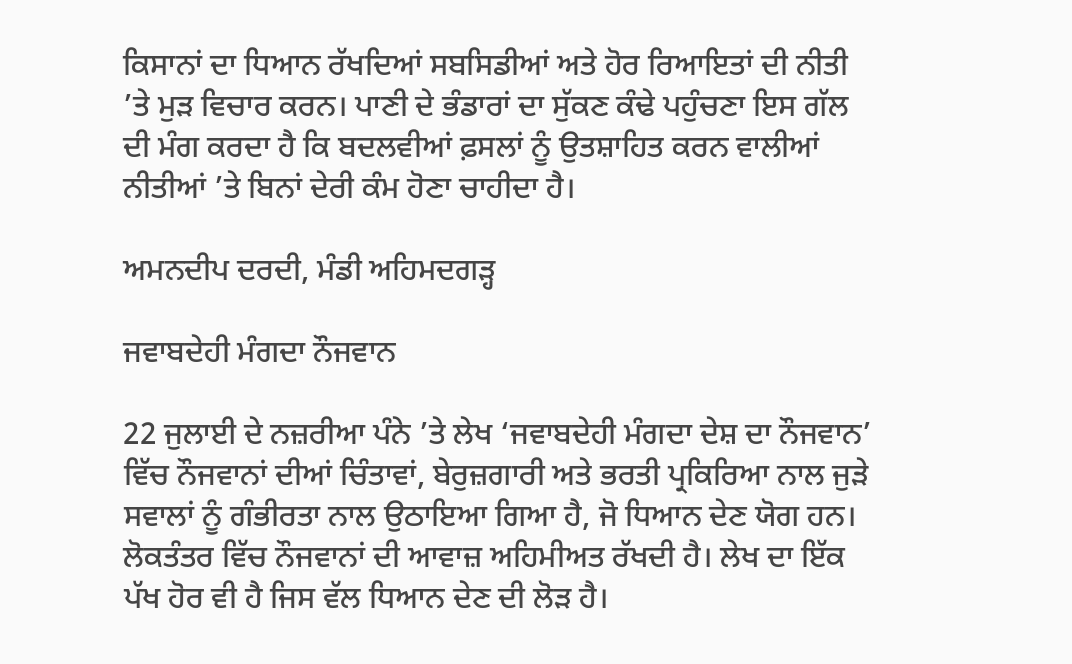ਕਿਸਾਨਾਂ ਦਾ ਧਿਆਨ ਰੱਖਦਿਆਂ ਸਬਸਿਡੀਆਂ ਅਤੇ ਹੋਰ ਰਿਆਇਤਾਂ ਦੀ ਨੀਤੀ ’ਤੇ ਮੁੜ ਵਿਚਾਰ ਕਰਨ। ਪਾਣੀ ਦੇ ਭੰਡਾਰਾਂ ਦਾ ਸੁੱਕਣ ਕੰਢੇ ਪਹੁੰਚਣਾ ਇਸ ਗੱਲ ਦੀ ਮੰਗ ਕਰਦਾ ਹੈ ਕਿ ਬਦਲਵੀਆਂ ਫ਼ਸਲਾਂ ਨੂੰ ਉਤਸ਼ਾਹਿਤ ਕਰਨ ਵਾਲੀਆਂ ਨੀਤੀਆਂ ’ਤੇ ਬਿਨਾਂ ਦੇਰੀ ਕੰਮ ਹੋਣਾ ਚਾਹੀਦਾ ਹੈ।

ਅਮਨਦੀਪ ਦਰਦੀ, ਮੰਡੀ ਅਹਿਮਦਗੜ੍ਹ

ਜਵਾਬਦੇਹੀ ਮੰਗਦਾ ਨੌਜਵਾਨ

22 ਜੁਲਾਈ ਦੇ ਨਜ਼ਰੀਆ ਪੰਨੇ ’ਤੇ ਲੇਖ ‘ਜਵਾਬਦੇਹੀ ਮੰਗਦਾ ਦੇਸ਼ ਦਾ ਨੌਜਵਾਨ’ ਵਿੱਚ ਨੌਜਵਾਨਾਂ ਦੀਆਂ ਚਿੰਤਾਵਾਂ, ਬੇਰੁਜ਼ਗਾਰੀ ਅਤੇ ਭਰਤੀ ਪ੍ਰਕਿਰਿਆ ਨਾਲ ਜੁੜੇ ਸਵਾਲਾਂ ਨੂੰ ਗੰਭੀਰਤਾ ਨਾਲ ਉਠਾਇਆ ਗਿਆ ਹੈ, ਜੋ ਧਿਆਨ ਦੇਣ ਯੋਗ ਹਨ। ਲੋਕਤੰਤਰ ਵਿੱਚ ਨੌਜਵਾਨਾਂ ਦੀ ਆਵਾਜ਼ ਅਹਿਮੀਅਤ ਰੱਖਦੀ ਹੈ। ਲੇਖ ਦਾ ਇੱਕ ਪੱਖ ਹੋਰ ਵੀ ਹੈ ਜਿਸ ਵੱਲ ਧਿਆਨ ਦੇਣ ਦੀ ਲੋੜ ਹੈ।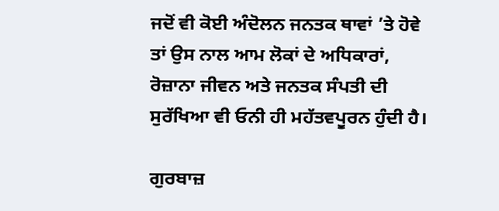ਜਦੋਂ ਵੀ ਕੋਈ ਅੰਦੋਲਨ ਜਨਤਕ ਥਾਵਾਂ ’ਤੇ ਹੋਵੇ ਤਾਂ ਉਸ ਨਾਲ ਆਮ ਲੋਕਾਂ ਦੇ ਅਧਿਕਾਰਾਂ, ਰੋਜ਼ਾਨਾ ਜੀਵਨ ਅਤੇ ਜਨਤਕ ਸੰਪਤੀ ਦੀ ਸੁਰੱਖਿਆ ਵੀ ਓਨੀ ਹੀ ਮਹੱਤਵਪੂਰਨ ਹੁੰਦੀ ਹੈ।

ਗੁਰਬਾਜ਼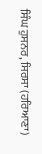ਸਿੰਘ ਹੁਸਨਰ, ਸਿਰਸਾ (ਹਰਿਆਣਾ)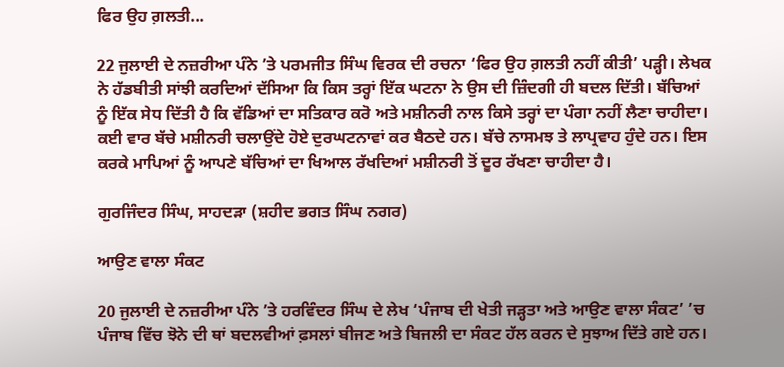ਫਿਰ ਉਹ ਗ਼ਲਤੀ...

22 ਜੁਲਾਈ ਦੇ ਨਜ਼ਰੀਆ ਪੰਨੇ ’ਤੇ ਪਰਮਜੀਤ ਸਿੰਘ ਵਿਰਕ ਦੀ ਰਚਨਾ ‘ਫਿਰ ਉਹ ਗ਼ਲਤੀ ਨਹੀਂ ਕੀਤੀ’ ਪੜ੍ਹੀ। ਲੇਖਕ ਨੇ ਹੱਡਬੀਤੀ ਸਾਂਝੀ ਕਰਦਿਆਂ ਦੱਸਿਆ ਕਿ ਕਿਸ ਤਰ੍ਹਾਂ ਇੱਕ ਘਟਨਾ ਨੇ ਉਸ ਦੀ ਜ਼ਿੰਦਗੀ ਹੀ ਬਦਲ ਦਿੱਤੀ। ਬੱਚਿਆਂ ਨੂੰ ਇੱਕ ਸੇਧ ਦਿੱਤੀ ਹੈ ਕਿ ਵੱਡਿਆਂ ਦਾ ਸਤਿਕਾਰ ਕਰੋ ਅਤੇ ਮਸ਼ੀਨਰੀ ਨਾਲ ਕਿਸੇ ਤਰ੍ਹਾਂ ਦਾ ਪੰਗਾ ਨਹੀਂ ਲੈਣਾ ਚਾਹੀਦਾ। ਕਈ ਵਾਰ ਬੱਚੇ ਮਸ਼ੀਨਰੀ ਚਲਾਉਂਦੇ ਹੋਏ ਦੁਰਘਟਨਾਵਾਂ ਕਰ ਬੈਠਦੇ ਹਨ। ਬੱਚੇ ਨਾਸਮਝ ਤੇ ਲਾਪ੍ਰਵਾਹ ਹੁੰਦੇ ਹਨ। ਇਸ ਕਰਕੇ ਮਾਪਿਆਂ ਨੂੰ ਆਪਣੇ ਬੱਚਿਆਂ ਦਾ ਖਿਆਲ ਰੱਖਦਿਆਂ ਮਸ਼ੀਨਰੀ ਤੋਂ ਦੂਰ ਰੱਖਣਾ ਚਾਹੀਦਾ ਹੈ।

ਗੁਰਜਿੰਦਰ ਸਿੰਘ, ਸਾਹਦੜਾ (ਸ਼ਹੀਦ ਭਗਤ ਸਿੰਘ ਨਗਰ)

ਆਉਣ ਵਾਲਾ ਸੰਕਟ

20 ਜੁਲਾਈ ਦੇ ਨਜ਼ਰੀਆ ਪੰਨੇ ’ਤੇ ਹਰਵਿੰਦਰ ਸਿੰਘ ਦੇ ਲੇਖ ‘ਪੰਜਾਬ ਦੀ ਖੇਤੀ ਜੜ੍ਹਤਾ ਅਤੇ ਆਉਣ ਵਾਲਾ ਸੰਕਟ’ ’ਚ ਪੰਜਾਬ ਵਿੱਚ ਝੋਨੇ ਦੀ ਥਾਂ ਬਦਲਵੀਆਂ ਫ਼ਸਲਾਂ ਬੀਜਣ ਅਤੇ ਬਿਜਲੀ ਦਾ ਸੰਕਟ ਹੱਲ ਕਰਨ ਦੇ ਸੁਝਾਅ ਦਿੱਤੇ ਗਏ ਹਨ।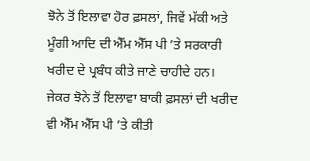ਝੋਨੇ ਤੋਂ ਇਲਾਵਾ ਹੋਰ ਫ਼ਸਲਾਂ, ਜਿਵੇਂ ਮੱਕੀ ਅਤੇ ਮੂੰਗੀ ਆਦਿ ਦੀ ਐੱਮ ਐੱਸ ਪੀ ’ਤੇ ਸਰਕਾਰੀ ਖਰੀਦ ਦੇ ਪ੍ਰਬੰਧ ਕੀਤੇ ਜਾਣੇ ਚਾਹੀਦੇ ਹਨ। ਜੇਕਰ ਝੋਨੇ ਤੋਂ ਇਲਾਵਾ ਬਾਕੀ ਫ਼ਸਲਾਂ ਦੀ ਖਰੀਦ ਵੀ ਐੱਮ ਐੱਸ ਪੀ ’ਤੇ ਕੀਤੀ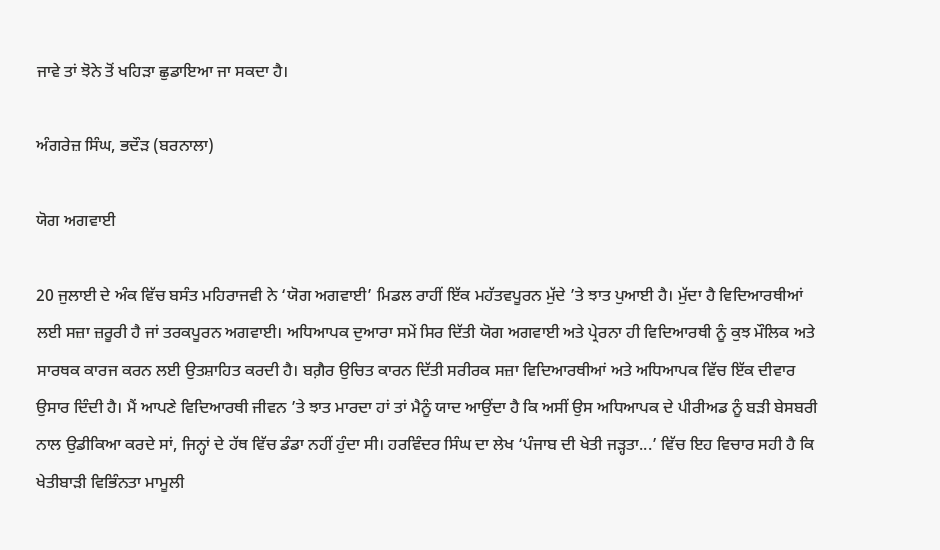ਜਾਵੇ ਤਾਂ ਝੋਨੇ ਤੋਂ ਖਹਿੜਾ ਛੁਡਾਇਆ ਜਾ ਸਕਦਾ ਹੈ।

ਅੰਗਰੇਜ਼ ਸਿੰਘ, ਭਦੌੜ (ਬਰਨਾਲਾ)

ਯੋਗ ਅਗਵਾਈ

20 ਜੁਲਾਈ ਦੇ ਅੰਕ ਵਿੱਚ ਬਸੰਤ ਮਹਿਰਾਜਵੀ ਨੇ ‘ਯੋਗ ਅਗਵਾਈ’ ਮਿਡਲ ਰਾਹੀਂ ਇੱਕ ਮਹੱਤਵਪੂਰਨ ਮੁੱਦੇ ’ਤੇ ਝਾਤ ਪੁਆਈ ਹੈ। ਮੁੱਦਾ ਹੈ ਵਿਦਿਆਰਥੀਆਂ ਲਈ ਸਜ਼ਾ ਜ਼ਰੂਰੀ ਹੈ ਜਾਂ ਤਰਕਪੂਰਨ ਅਗਵਾਈ। ਅਧਿਆਪਕ ਦੁਆਰਾ ਸਮੇਂ ਸਿਰ ਦਿੱਤੀ ਯੋਗ ਅਗਵਾਈ ਅਤੇ ਪ੍ਰੇਰਨਾ ਹੀ ਵਿਦਿਆਰਥੀ ਨੂੰ ਕੁਝ ਮੌਲਿਕ ਅਤੇ ਸਾਰਥਕ ਕਾਰਜ ਕਰਨ ਲਈ ਉਤਸ਼ਾਹਿਤ ਕਰਦੀ ਹੈ। ਬਗ਼ੈਰ ਉਚਿਤ ਕਾਰਨ ਦਿੱਤੀ ਸਰੀਰਕ ਸਜ਼ਾ ਵਿਦਿਆਰਥੀਆਂ ਅਤੇ ਅਧਿਆਪਕ ਵਿੱਚ ਇੱਕ ਦੀਵਾਰ ਉਸਾਰ ਦਿੰਦੀ ਹੈ। ਮੈਂ ਆਪਣੇ ਵਿਦਿਆਰਥੀ ਜੀਵਨ ’ਤੇ ਝਾਤ ਮਾਰਦਾ ਹਾਂ ਤਾਂ ਮੈਨੂੰ ਯਾਦ ਆਉਂਦਾ ਹੈ ਕਿ ਅਸੀਂ ਉਸ ਅਧਿਆਪਕ ਦੇ ਪੀਰੀਅਡ ਨੂੰ ਬੜੀ ਬੇਸਬਰੀ ਨਾਲ ਉਡੀਕਿਆ ਕਰਦੇ ਸਾਂ, ਜਿਨ੍ਹਾਂ ਦੇ ਹੱਥ ਵਿੱਚ ਡੰਡਾ ਨਹੀਂ ਹੁੰਦਾ ਸੀ। ਹਰਵਿੰਦਰ ਸਿੰਘ ਦਾ ਲੇਖ ‘ਪੰਜਾਬ ਦੀ ਖੇਤੀ ਜੜ੍ਹਤਾ...’ ਵਿੱਚ ਇਹ ਵਿਚਾਰ ਸਹੀ ਹੈ ਕਿ ਖੇਤੀਬਾੜੀ ਵਿਭਿੰਨਤਾ ਮਾਮੂਲੀ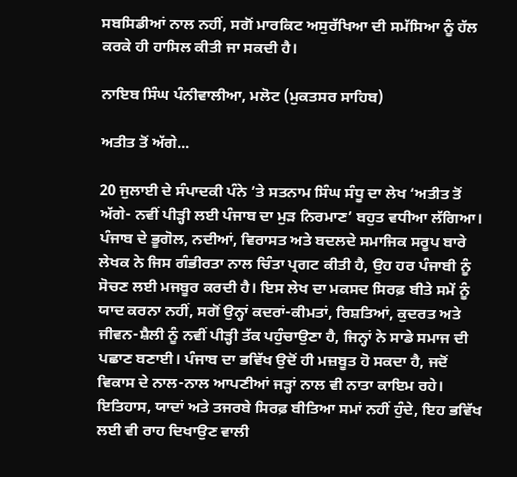ਸਬਸਿਡੀਆਂ ਨਾਲ ਨਹੀਂ, ਸਗੋਂ ਮਾਰਕਿਟ ਅਸੁਰੱਖਿਆ ਦੀ ਸਮੱਸਿਆ ਨੂੰ ਹੱਲ ਕਰਕੇ ਹੀ ਹਾਸਿਲ ਕੀਤੀ ਜਾ ਸਕਦੀ ਹੈ।

ਨਾਇਬ ਸਿੰਘ ਪੰਨੀਵਾਲੀਆ, ਮਲੋਟ (ਮੁਕਤਸਰ ਸਾਹਿਬ)

ਅਤੀਤ ਤੋਂ ਅੱਗੇ...

20 ਜੁਲਾਈ ਦੇ ਸੰਪਾਦਕੀ ਪੰਨੇ ’ਤੇ ਸਤਨਾਮ ਸਿੰਘ ਸੰਧੂ ਦਾ ਲੇਖ ‘ਅਤੀਤ ਤੋਂ ਅੱਗੇ- ਨਵੀਂ ਪੀੜ੍ਹੀ ਲਈ ਪੰਜਾਬ ਦਾ ਮੁੜ ਨਿਰਮਾਣ’ ਬਹੁਤ ਵਧੀਆ ਲੱਗਿਆ। ਪੰਜਾਬ ਦੇ ਭੂਗੋਲ, ਨਦੀਆਂ, ਵਿਰਾਸਤ ਅਤੇ ਬਦਲਦੇ ਸਮਾਜਿਕ ਸਰੂਪ ਬਾਰੇ ਲੇਖਕ ਨੇ ਜਿਸ ਗੰਭੀਰਤਾ ਨਾਲ ਚਿੰਤਾ ਪ੍ਰਗਟ ਕੀਤੀ ਹੈ, ਉਹ ਹਰ ਪੰਜਾਬੀ ਨੂੰ ਸੋਚਣ ਲਈ ਮਜਬੂਰ ਕਰਦੀ ਹੈ। ਇਸ ਲੇਖ ਦਾ ਮਕਸਦ ਸਿਰਫ਼ ਬੀਤੇ ਸਮੇਂ ਨੂੰ ਯਾਦ ਕਰਨਾ ਨਹੀਂ, ਸਗੋਂ ਉਨ੍ਹਾਂ ਕਦਰਾਂ-ਕੀਮਤਾਂ, ਰਿਸ਼ਤਿਆਂ, ਕੁਦਰਤ ਅਤੇ ਜੀਵਨ-ਸ਼ੈਲੀ ਨੂੰ ਨਵੀਂ ਪੀੜ੍ਹੀ ਤੱਕ ਪਹੁੰਚਾਉਣਾ ਹੈ, ਜਿਨ੍ਹਾਂ ਨੇ ਸਾਡੇ ਸਮਾਜ ਦੀ ਪਛਾਣ ਬਣਾਈ। ਪੰਜਾਬ ਦਾ ਭਵਿੱਖ ਉਦੋਂ ਹੀ ਮਜ਼ਬੂਤ ਹੋ ਸਕਦਾ ਹੈ, ਜਦੋਂ ਵਿਕਾਸ ਦੇ ਨਾਲ-ਨਾਲ ਆਪਣੀਆਂ ਜੜ੍ਹਾਂ ਨਾਲ ਵੀ ਨਾਤਾ ਕਾਇਮ ਰਹੇ। ਇਤਿਹਾਸ, ਯਾਦਾਂ ਅਤੇ ਤਜਰਬੇ ਸਿਰਫ਼ ਬੀਤਿਆ ਸਮਾਂ ਨਹੀਂ ਹੁੰਦੇ, ਇਹ ਭਵਿੱਖ ਲਈ ਵੀ ਰਾਹ ਦਿਖਾਉਣ ਵਾਲੀ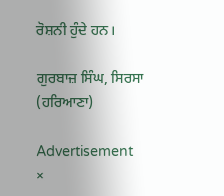ਰੋਸ਼ਨੀ ਹੁੰਦੇ ਹਨ।

ਗੁਰਬਾਜ਼ ਸਿੰਘ, ਸਿਰਸਾ (ਹਰਿਆਣਾ)

Advertisement
×